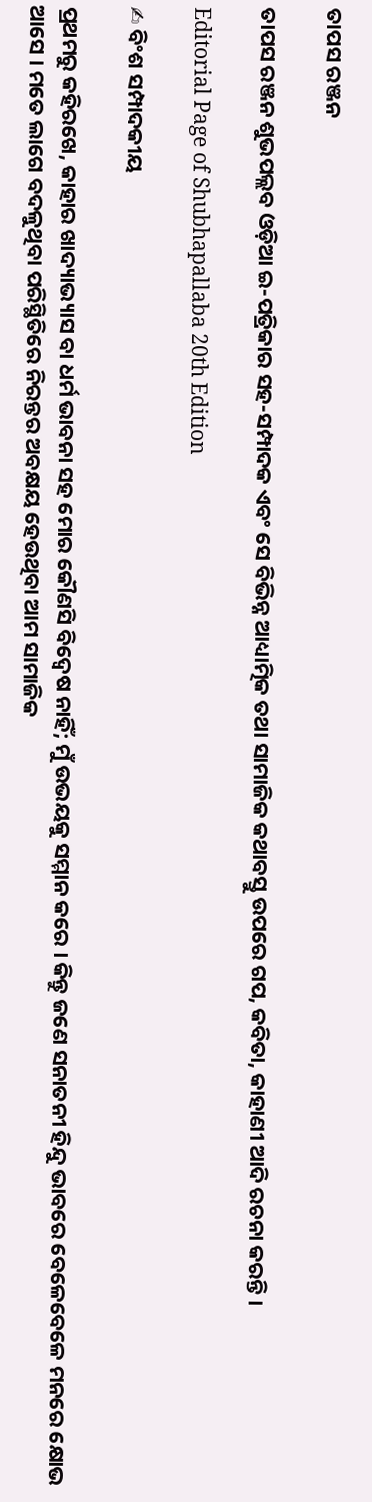ତାପସ ରଞ୍ଜନ

ତାପସ ରଞ୍ଜନ ଶୁଭପଲ୍ଲବ ଓଡ଼ିଆ ଇ-ପତ୍ରିକାର ସହ-ସମ୍ପାଦକ ଏବଂ ସେ ବିଭିନ୍ନ ଆଧ୍ୟାତ୍ମିକ ତଥା ସାମାଜିକ କଥାବସ୍ତୁ ଉପରେ ଗପ, କବିତା, କାହାଣୀ ଆଦି ରଚନା କରନ୍ତି ।

Editorial Page of Shubhapallaba 20th Edition

✍ ବିଂଶ ସମ୍ପାଦକୀୟ

ପ୍ରଥମରୁ କହିରଖେ, କାହାର ଖାଦ୍ୟାଭ୍ୟାସ ବା ଧର୍ମ ଭାବନା ସହ ମୋର କୌଣସି ବିଦ୍ୱେଷ ନାହିଁ; ମୁଁ ଉଭୟକୁ ସମ୍ମାନ କରେ । କିନ୍ତୁ ଜଣେ ସନାତନୀ ହିନ୍ଦୁ ଭାବରେ ବେଳେବେଳେ ମନରେ କ୍ଷୋଭ ଆସେ । ମତେ ଲାଗେ ବଦଳୁଥିବା ପରିସ୍ଥିତିରେ ନିରନ୍ତର ଅବକ୍ଷୟ ହେଉଥିବା ଆମ ସାମାଜିକ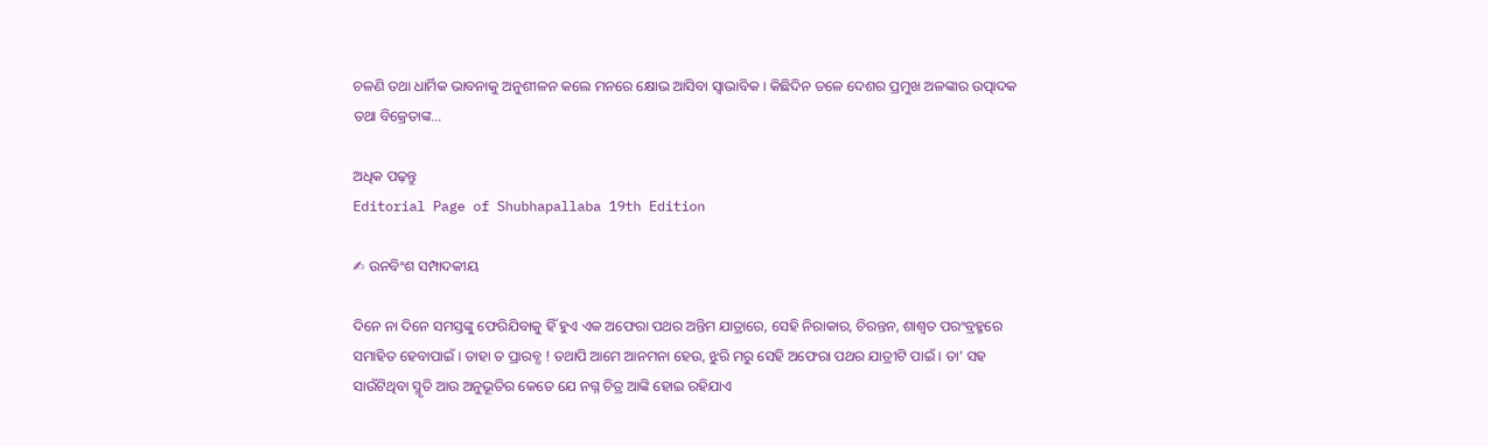ଚଳଣି ତଥା ଧାର୍ମିକ ଭାବନାକୁ ଅନୁଶୀଳନ କଲେ ମନରେ କ୍ଷୋଭ ଆସିବା ସ୍ୱାଭାବିକ । କିଛିଦିନ ତଳେ ଦେଶର ପ୍ରମୁଖ ଅଳଙ୍କାର ଉତ୍ପାଦକ ତଥା ବିକ୍ରେତାଙ୍କ…

ଅଧିକ ପଢ଼ନ୍ତୁ
Editorial Page of Shubhapallaba 19th Edition

✍ ଉନବିଂଶ ସମ୍ପାଦକୀୟ

ଦିନେ ନା ଦିନେ ସମସ୍ତଙ୍କୁ ଫେରିଯିବାକୁ ହିଁ ହୁଏ ଏକ ଅଫେରା ପଥର ଅନ୍ତିମ ଯାତ୍ରାରେ, ସେହି ନିରାକାର, ଚିରନ୍ତନ, ଶାଶ୍ୱତ ପରଂବ୍ରହ୍ମରେ ସମାହିତ ହେବାପାଇଁ । ତାହା ତ ପ୍ରାରବ୍ଧ ! ତଥାପି ଆମେ ଆନମନା ହେଉ, ଝୁରି ମରୁ ସେହି ଅଫେରା ପଥର ଯାତ୍ରୀଟି ପାଇଁ । ତା’ ସହ ସାଉଁଟିଥିବା ସ୍ମୃତି ଆଉ ଅନୁଭୂତିର କେତେ ଯେ ନଗ୍ନ ଚିତ୍ର ଆଙ୍କି ହୋଇ ରହିଯାଏ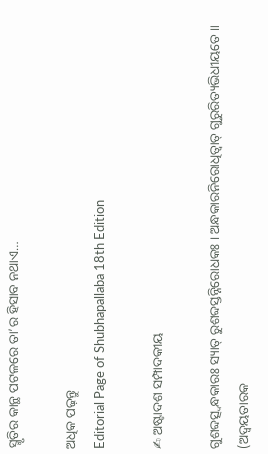ସ୍ମୃତିର କାନ୍ଥ ପଟଳରେ ତା’ର ହିସାବ ନଥାଏ…

ଅଧିକ ପଢ଼ନ୍ତୁ
Editorial Page of Shubhapallaba 18th Edition

✍ ଅଷ୍ଟାଦଶ ସମ୍ପାଦକୀୟ

ଗୁଶବ୍ଦତ୍ସ୍ଵନ୍ଧକାରଃ ସ୍ୟାତ୍ ରୁଶବ୍ଦସ୍ତନ୍ନିରୋଧକଃ । ଅନ୍ଧକାରନିରୋଧିତ୍ୱାତ୍ ଗୁରୁରିତ୍ୟଭିଧୀୟତେ ॥ (ଅଦ୍ୱୟତାରକ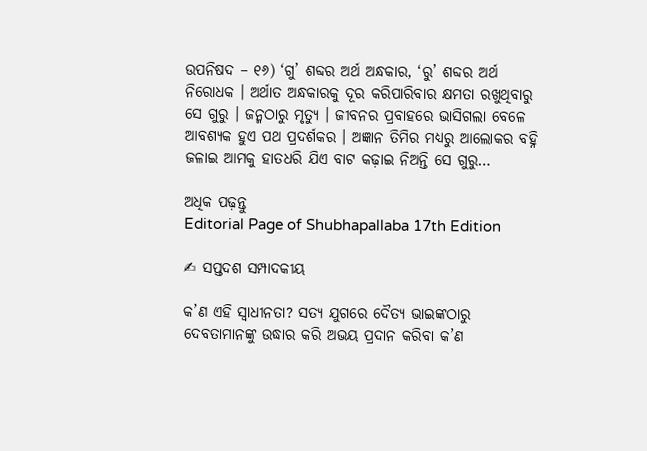ଉପନିଷଦ – ୧୬) ‘ଗୁ’ ଶବ୍ଦର ଅର୍ଥ ଅନ୍ଧକାର, ‘ରୁ’ ଶବ୍ଦର ଅର୍ଥ ନିରୋଧକ । ଅର୍ଥାତ ଅନ୍ଧକାରକୁ ଦୂର କରିପାରିବାର କ୍ଷମତା ରଖୁଥିବାରୁ ସେ ଗୁରୁ । ଜନ୍ମଠାରୁ ମୃତ୍ୟୁ । ଜୀବନର ପ୍ରବାହରେ ଭାସିଗଲା ବେଳେ ଆବଶ୍ୟକ ହୁଏ ପଥ ପ୍ରଦର୍ଶକର । ଅଜ୍ଞାନ ତିମିର ମଧ୍ୟରୁ ଆଲୋକର ବହ୍ନି ଜଳାଇ ଆମକୁ ହାତଧରି ଯିଏ ବାଟ କଢ଼ାଇ ନିଅନ୍ତି ସେ ଗୁରୁ…

ଅଧିକ ପଢ଼ନ୍ତୁ
Editorial Page of Shubhapallaba 17th Edition

✍ ସପ୍ତଦଶ ସମ୍ପାଦକୀୟ

କ’ଣ ଏହି ସ୍ୱାଧୀନତା? ସତ୍ୟ ଯୁଗରେ ଦୈତ୍ୟ ଭାଇଙ୍କଠାରୁ ଦେବତାମାନଙ୍କୁ ଉଦ୍ଧାର କରି ଅଭୟ ପ୍ରଦାନ କରିବା କ’ଣ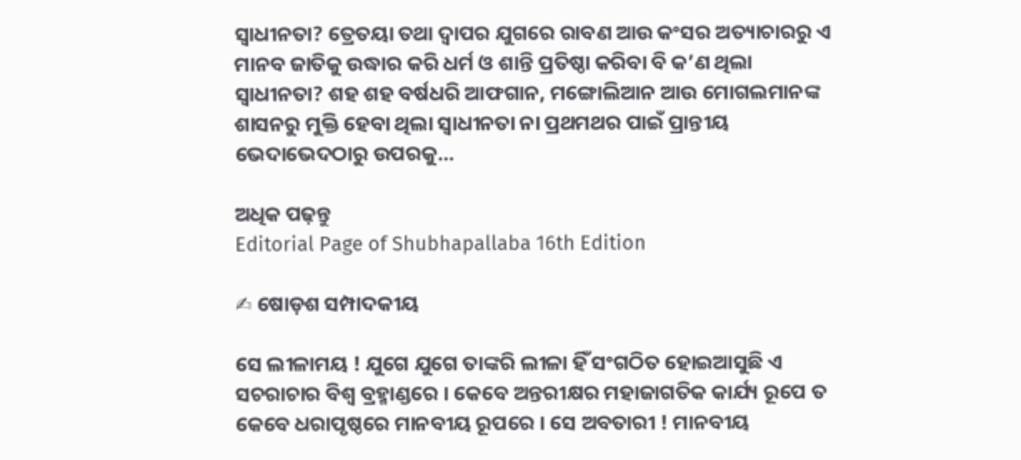ସ୍ୱାଧୀନତା? ତ୍ରେତୟା ତଥା ଦ୍ୱାପର ଯୁଗରେ ରାବଣ ଆଉ କଂସର ଅତ୍ୟାଚାରରୁ ଏ ମାନବ ଜାତିକୁ ଉଦ୍ଧାର କରି ଧର୍ମ ଓ ଶାନ୍ତି ପ୍ରତିଷ୍ଠା କରିବା ବି କ’ଣ ଥିଲା ସ୍ୱାଧୀନତା? ଶହ ଶହ ବର୍ଷଧରି ଆଫଗାନ, ମଙ୍ଗୋଲିଆନ ଆଉ ମୋଗଲମାନଙ୍କ ଶାସନରୁ ମୁକ୍ତି ହେବା ଥିଲା ସ୍ୱାଧୀନତା ନା ପ୍ରଥମଥର ପାଇଁ ପ୍ରାନ୍ତୀୟ ଭେଦାଭେଦଠାରୁ ଉପରକୁ…

ଅଧିକ ପଢ଼ନ୍ତୁ
Editorial Page of Shubhapallaba 16th Edition

✍ ଷୋଡ଼ଶ ସମ୍ପାଦକୀୟ

ସେ ଲୀଳାମୟ ! ଯୁଗେ ଯୁଗେ ତାଙ୍କରି ଲୀଳା ହିଁ ସଂଗଠିତ ହୋଇଆସୁଛି ଏ ସଚରାଚାର ବିଶ୍ୱ ବ୍ରହ୍ମାଣ୍ଡରେ । କେବେ ଅନ୍ତରୀକ୍ଷର ମହାଜାଗତିକ କାର୍ଯ୍ୟ ରୂପେ ତ କେବେ ଧରାପୃଷ୍ଠରେ ମାନବୀୟ ରୂପରେ । ସେ ଅବତାରୀ ! ମାନବୀୟ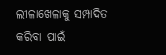ଲୀଳାଖେଳାକୁ ସମ୍ପାଦିତ କରିବା ପାଇଁ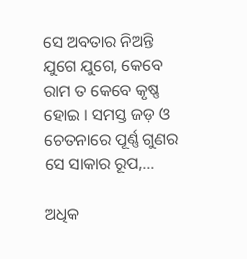ସେ ଅବତାର ନିଅନ୍ତି ଯୁଗେ ଯୁଗେ, କେବେ ରାମ ତ କେବେ କୃଷ୍ଣ ହୋଇ । ସମସ୍ତ ଜଡ଼ ଓ ଚେତନାରେ ପୂର୍ଣ୍ଣ ଗୁଣର ସେ ସାକାର ରୂପ,…

ଅଧିକ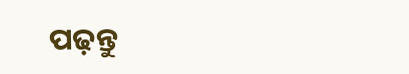ପଢ଼ନ୍ତୁ